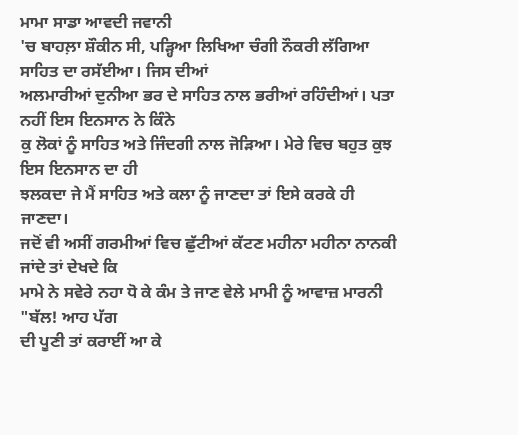ਮਾਮਾ ਸਾਡਾ ਆਵਦੀ ਜਵਾਨੀ
'ਚ ਬਾਹਲ਼ਾ ਸ਼ੌਕੀਨ ਸੀ, ਪੜ੍ਹਿਆ ਲਿਖਿਆ ਚੰਗੀ ਨੌਕਰੀ ਲੱਗਿਆ ਸਾਹਿਤ ਦਾ ਰਸੱਈਆ। ਜਿਸ ਦੀਆਂ
ਅਲਮਾਰੀਆਂ ਦੁਨੀਆ ਭਰ ਦੇ ਸਾਹਿਤ ਨਾਲ ਭਰੀਆਂ ਰਹਿੰਦੀਆਂ। ਪਤਾ ਨਹੀਂ ਇਸ ਇਨਸਾਨ ਨੇ ਕਿੰਨੇ
ਕੁ ਲੋਕਾਂ ਨੂੰ ਸਾਹਿਤ ਅਤੇ ਜਿੰਦਗੀ ਨਾਲ ਜੋੜਿਆ। ਮੇਰੇ ਵਿਚ ਬਹੁਤ ਕੁਝ ਇਸ ਇਨਸਾਨ ਦਾ ਹੀ
ਝਲਕਦਾ ਜੇ ਮੈਂ ਸਾਹਿਤ ਅਤੇ ਕਲਾ ਨੂੰ ਜਾਣਦਾ ਤਾਂ ਇਸੇ ਕਰਕੇ ਹੀ ਜਾਣਦਾ।
ਜਦੋਂ ਵੀ ਅਸੀਂ ਗਰਮੀਆਂ ਵਿਚ ਛੁੱਟੀਆਂ ਕੱਟਣ ਮਹੀਨਾ ਮਹੀਨਾ ਨਾਨਕੀ ਜਾਂਦੇ ਤਾਂ ਦੇਖਦੇ ਕਿ
ਮਾਮੇ ਨੇ ਸਵੇਰੇ ਨਹਾ ਧੋ ਕੇ ਕੰਮ ਤੇ ਜਾਣ ਵੇਲੇ ਮਾਮੀ ਨੂੰ ਆਵਾਜ਼ ਮਾਰਨੀ "ਬੱਲ! ਆਹ ਪੱਗ
ਦੀ ਪੂਣੀ ਤਾਂ ਕਰਾਈਂ ਆ ਕੇ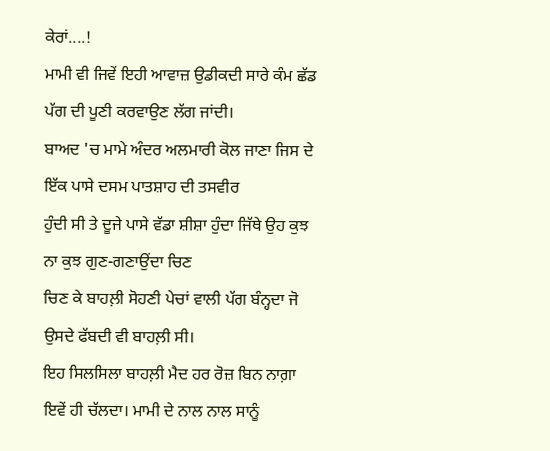ਕੇਰਾਂ....!
ਮਾਮੀ ਵੀ ਜਿਵੇਂ ਇਹੀ ਆਵਾਜ਼ ਉਡੀਕਦੀ ਸਾਰੇ ਕੰਮ ਛੱਡ ਪੱਗ ਦੀ ਪੂਣੀ ਕਰਵਾਉਣ ਲੱਗ ਜਾਂਦੀ।
ਬਾਅਦ 'ਚ ਮਾਮੇ ਅੰਦਰ ਅਲਮਾਰੀ ਕੋਲ ਜਾਣਾ ਜਿਸ ਦੇ ਇੱਕ ਪਾਸੇ ਦਸਮ ਪਾਤਸ਼ਾਹ ਦੀ ਤਸਵੀਰ
ਹੁੰਦੀ ਸੀ ਤੇ ਦੂਜੇ ਪਾਸੇ ਵੱਡਾ ਸ਼ੀਸ਼ਾ ਹੁੰਦਾ ਜਿੱਥੇ ਉਹ ਕੁਝ ਨਾ ਕੁਝ ਗੁਣ-ਗਣਾਉਂਦਾ ਚਿਣ
ਚਿਣ ਕੇ ਬਾਹਲ਼ੀ ਸੋਹਣੀ ਪੇਚਾਂ ਵਾਲੀ ਪੱਗ ਬੰਨ੍ਹਦਾ ਜੋ ਉਸਦੇ ਫੱਬਦੀ ਵੀ ਬਾਹਲ਼ੀ ਸੀ।
ਇਹ ਸਿਲਸਿਲਾ ਬਾਹਲ਼ੀ ਮੈਦ ਹਰ ਰੋਜ਼ ਬਿਨ ਨਾਗ਼ਾ ਇਵੇਂ ਹੀ ਚੱਲਦਾ। ਮਾਮੀ ਦੇ ਨਾਲ ਨਾਲ ਸਾਨੂੰ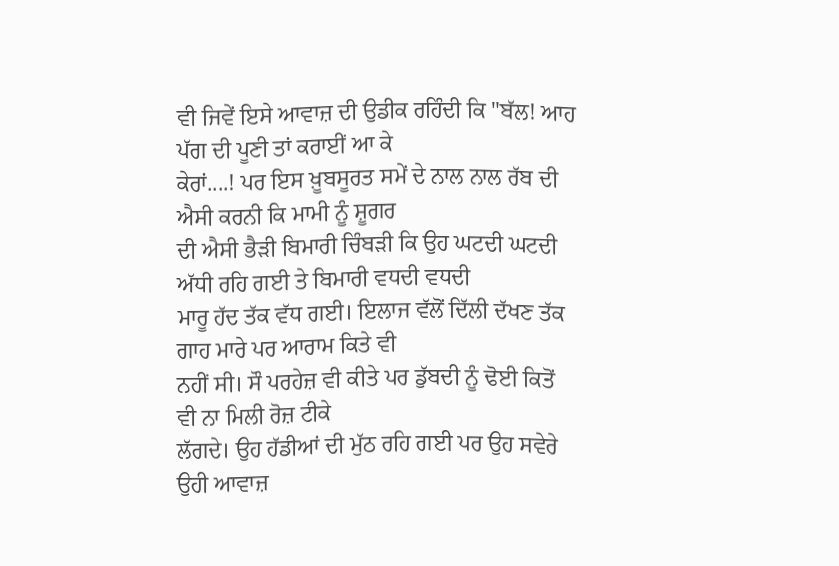ਵੀ ਜਿਵੇਂ ਇਸੇ ਆਵਾਜ਼ ਦੀ ਉਡੀਕ ਰਹਿੰਦੀ ਕਿ "ਬੱਲ! ਆਹ ਪੱਗ ਦੀ ਪੂਣੀ ਤਾਂ ਕਰਾਈਂ ਆ ਕੇ
ਕੇਰਾਂ....! ਪਰ ਇਸ ਖ਼ੂਬਸੂਰਤ ਸਮੇਂ ਦੇ ਨਾਲ ਨਾਲ ਰੱਬ ਦੀ ਐਸੀ ਕਰਨੀ ਕਿ ਮਾਮੀ ਨੂੰ ਸ਼ੂਗਰ
ਦੀ ਐਸੀ ਭੈੜੀ ਬਿਮਾਰੀ ਚਿੰਬੜੀ ਕਿ ਉਹ ਘਟਦੀ ਘਟਦੀ ਅੱਧੀ ਰਹਿ ਗਈ ਤੇ ਬਿਮਾਰੀ ਵਧਦੀ ਵਧਦੀ
ਮਾਰੂ ਹੱਦ ਤੱਕ ਵੱਧ ਗਈ। ਇਲਾਜ ਵੱਲੋਂ ਦਿੱਲੀ ਦੱਖਣ ਤੱਕ ਗਾਹ ਮਾਰੇ ਪਰ ਆਰਾਮ ਕਿਤੇ ਵੀ
ਨਹੀਂ ਸੀ। ਸੌ ਪਰਹੇਜ਼ ਵੀ ਕੀਤੇ ਪਰ ਡੁੱਬਦੀ ਨੂੰ ਢੋਈ ਕਿਤੋਂ ਵੀ ਨਾ ਮਿਲੀ ਰੋਜ਼ ਟੀਕੇ
ਲੱਗਦੇ। ਉਹ ਹੱਡੀਆਂ ਦੀ ਮੁੱਠ ਰਹਿ ਗਈ ਪਰ ਉਹ ਸਵੇਰੇ ਉਹੀ ਆਵਾਜ਼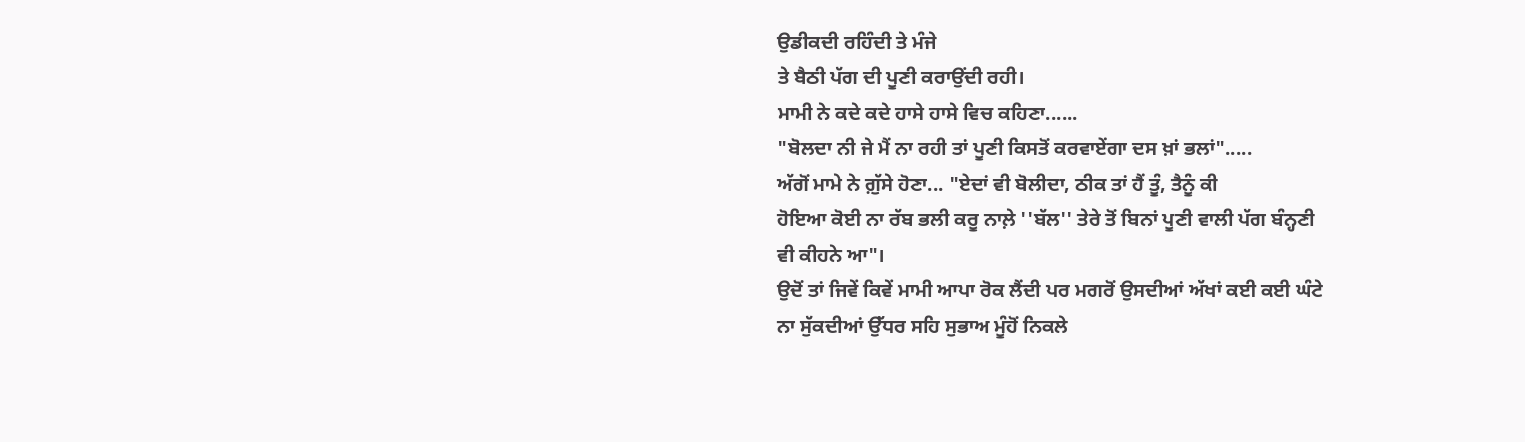ਉਡੀਕਦੀ ਰਹਿੰਦੀ ਤੇ ਮੰਜੇ
ਤੇ ਬੈਠੀ ਪੱਗ ਦੀ ਪੂਣੀ ਕਰਾਉਂਦੀ ਰਹੀ।
ਮਾਮੀ ਨੇ ਕਦੇ ਕਦੇ ਹਾਸੇ ਹਾਸੇ ਵਿਚ ਕਹਿਣਾ......
"ਬੋਲਦਾ ਨੀ ਜੇ ਮੈਂ ਨਾ ਰਹੀ ਤਾਂ ਪੂਣੀ ਕਿਸਤੋਂ ਕਰਵਾਏਂਗਾ ਦਸ ਖ਼ਾਂ ਭਲਾਂ".....
ਅੱਗੋਂ ਮਾਮੇ ਨੇ ਗ਼ੁੱਸੇ ਹੋਣਾ... "ਏਦਾਂ ਵੀ ਬੋਲੀਦਾ, ਠੀਕ ਤਾਂ ਹੈਂ ਤੂੰ, ਤੈਨੂੰ ਕੀ
ਹੋਇਆ ਕੋਈ ਨਾ ਰੱਬ ਭਲੀ ਕਰੂ ਨਾਲ਼ੇ ''ਬੱਲ'' ਤੇਰੇ ਤੋਂ ਬਿਨਾਂ ਪੂਣੀ ਵਾਲੀ ਪੱਗ ਬੰਨ੍ਹਣੀ
ਵੀ ਕੀਹਨੇ ਆ"।
ਉਦੋਂ ਤਾਂ ਜਿਵੇਂ ਕਿਵੇਂ ਮਾਮੀ ਆਪਾ ਰੋਕ ਲੈਂਦੀ ਪਰ ਮਗਰੋਂ ਉਸਦੀਆਂ ਅੱਖਾਂ ਕਈ ਕਈ ਘੰਟੇ
ਨਾ ਸੁੱਕਦੀਆਂ ਉੱਧਰ ਸਹਿ ਸੁਭਾਅ ਮੂੰਹੋਂ ਨਿਕਲੇ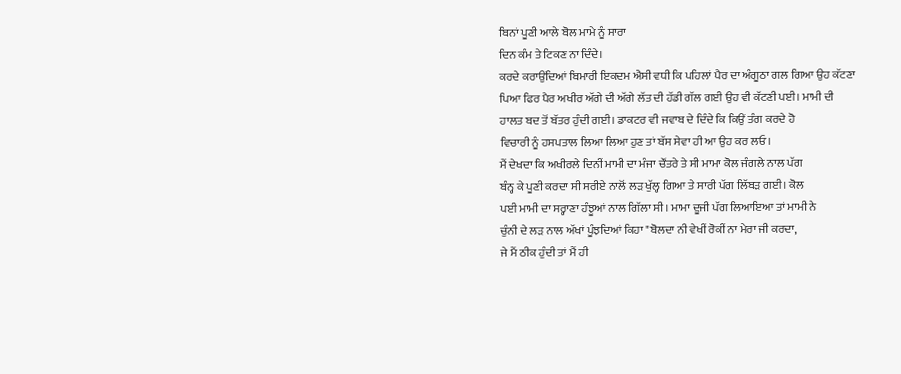ਬਿਨਾਂ ਪੂਣੀ ਆਲੇ ਬੋਲ ਮਾਮੇ ਨੂੰ ਸਾਰਾ
ਦਿਨ ਕੰਮ ਤੇ ਟਿਕਣ ਨਾ ਦਿੰਦੇ।
ਕਰਦੇ ਕਰਾਉਂਦਿਆਂ ਬਿਮਾਰੀ ਇਕਦਮ ਐਸੀ ਵਧੀ ਕਿ ਪਹਿਲਾਂ ਪੈਰ ਦਾ ਅੰਗੂਠਾ ਗਲ ਗਿਆ ਉਹ ਕੱਟਣਾ
ਪਿਆ ਫਿਰ ਪੈਰ ਅਖੀਰ ਅੱਗੇ ਦੀ ਅੱਗੇ ਲੱਤ ਦੀ ਹੱਡੀ ਗੱਲ ਗਈ ਉਹ ਵੀ ਕੱਟਣੀ ਪਈ। ਮਾਮੀ ਦੀ
ਹਾਲਤ ਬਦ ਤੋਂ ਬੱਤਰ ਹੁੰਦੀ ਗਈ। ਡਾਕਟਰ ਵੀ ਜਵਾਬ ਦੇ ਦਿੰਦੇ ਕਿ ਕਿਉਂ ਤੰਗ ਕਰਦੇ ਹੋ
ਵਿਚਾਰੀ ਨੂੰ ਹਸਪਤਾਲ ਲਿਆ ਲਿਆ ਹੁਣ ਤਾਂ ਬੱਸ ਸੇਵਾ ਹੀ ਆ ਉਹ ਕਰ ਲਓ।
ਮੈਂ ਦੇਖਦਾ ਕਿ ਅਖੀਰਲੇ ਦਿਨੀਂ ਮਾਮੀ ਦਾ ਮੰਜਾ ਚੌਂਤਰੇ ਤੇ ਸੀ ਮਾਮਾ ਕੋਲ ਜੰਗਲੇ ਨਾਲ ਪੱਗ
ਬੰਨ੍ਹ ਕੇ ਪੂਣੀ ਕਰਦਾ ਸੀ ਸਰੀਏ ਨਾਲੋਂ ਲੜ ਖੁੱਲ੍ਹ ਗਿਆ ਤੇ ਸਾਰੀ ਪੱਗ ਲਿੱਬੜ ਗਈ। ਕੋਲ
ਪਈ ਮਾਮੀ ਦਾ ਸਰ੍ਹਾਣਾ ਹੰਝੂਆਂ ਨਾਲ ਗਿੱਲਾ ਸੀ। ਮਾਮਾ ਦੂਜੀ ਪੱਗ ਲਿਆਇਆ ਤਾਂ ਮਾਮੀ ਨੇ
ਚੁੰਨੀ ਦੇ ਲੜ ਨਾਲ ਅੱਖਾਂ ਪੂੰਝਦਿਆਂ ਕਿਹਾ "ਬੋਲਦਾ ਨੀ ਵੇਖੀਂ ਰੋਕੀਂ ਨਾ ਮੇਰਾ ਜੀ ਕਰਦਾ,
ਜੇ ਮੈਂ ਠੀਕ ਹੁੰਦੀ ਤਾਂ ਮੈਂ ਹੀ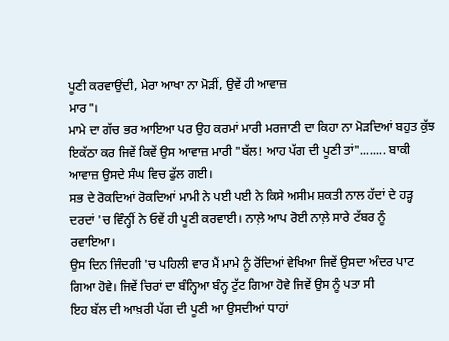ਪੂਣੀ ਕਰਵਾਉਂਦੀ, ਮੇਰਾ ਆਖਾ ਨਾ ਮੋੜੀਂ, ਉਵੇਂ ਹੀ ਆਵਾਜ਼
ਮਾਰ"।
ਮਾਮੇ ਦਾ ਗੱਚ ਭਰ ਆਇਆ ਪਰ ਉਹ ਕਰਮਾਂ ਮਾਰੀ ਮਰਜਾਣੀ ਦਾ ਕਿਹਾ ਨਾ ਮੋੜਦਿਆਂ ਬਹੁਤ ਕੁੱਝ
ਇਕੱਠਾ ਕਰ ਜਿਵੇਂ ਕਿਵੇਂ ਉਸ ਆਵਾਜ਼ ਮਾਰੀ "ਬੱਲ! ਆਹ ਪੱਗ ਦੀ ਪੂਣੀ ਤਾਂ"........ ਬਾਕੀ
ਆਵਾਜ਼ ਉਸਦੇ ਸੰਘ ਵਿਚ ਫੁੱਲ ਗਈ।
ਸਭ ਦੇ ਰੋਕਦਿਆਂ ਰੋਕਦਿਆਂ ਮਾਮੀ ਨੇ ਪਈ ਪਈ ਨੇ ਕਿਸੇ ਅਸੀਮ ਸ਼ਕਤੀ ਨਾਲ ਹੱਦਾਂ ਦੇ ਹੜ੍ਹ
ਦਰਦਾਂ 'ਚ ਵਿੰਨ੍ਹੀਂ ਨੇ ਓਵੇਂ ਹੀ ਪੂਣੀ ਕਰਵਾਈ। ਨਾਲ਼ੇ ਆਪ ਰੋਈ ਨਾਲ਼ੇ ਸਾਰੇ ਟੱਬਰ ਨੂੰ
ਰਵਾਇਆ।
ਉਸ ਦਿਨ ਜਿੰਦਗੀ 'ਚ ਪਹਿਲੀ ਵਾਰ ਮੈਂ ਮਾਮੇ ਨੂੰ ਰੋਂਦਿਆਂ ਵੇਖਿਆ ਜਿਵੇਂ ਉਸਦਾ ਅੰਦਰ ਪਾਟ
ਗਿਆ ਹੋਵੇ। ਜਿਵੇਂ ਚਿਰਾਂ ਦਾ ਬੰਨ੍ਹਿਆ ਬੰਨ੍ਹ ਟੁੱਟ ਗਿਆ ਹੋਵੇ ਜਿਵੇਂ ਉਸ ਨੂੰ ਪਤਾ ਸੀ
ਇਹ ਬੱਲ ਦੀ ਆਖ਼ਰੀ ਪੱਗ ਦੀ ਪੂਣੀ ਆ ਉਸਦੀਆਂ ਧਾਹਾਂ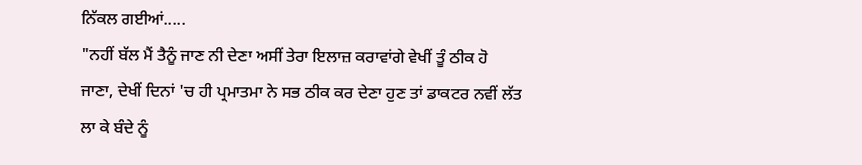ਨਿੱਕਲ ਗਈਆਂ.....
"ਨਹੀਂ ਬੱਲ ਮੈਂ ਤੈਨੂੰ ਜਾਣ ਨੀ ਦੇਣਾ ਅਸੀਂ ਤੇਰਾ ਇਲਾਜ਼ ਕਰਾਵਾਂਗੇ ਵੇਖੀਂ ਤੂੰ ਠੀਕ ਹੋ
ਜਾਣਾ, ਦੇਖੀਂ ਦਿਨਾਂ 'ਚ ਹੀ ਪ੍ਰਮਾਤਮਾ ਨੇ ਸਭ ਠੀਕ ਕਰ ਦੇਣਾ ਹੁਣ ਤਾਂ ਡਾਕਟਰ ਨਵੀਂ ਲੱਤ
ਲਾ ਕੇ ਬੰਦੇ ਨੂੰ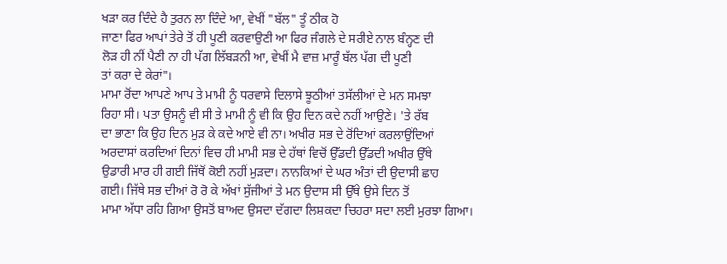ਖੜਾ ਕਰ ਦਿੰਦੇ ਹੈ ਤੁਰਨ ਲਾ ਦਿੰਦੇ ਆ, ਵੇਖੀਂ "ਬੱਲ" ਤੂੰ ਠੀਕ ਹੋ
ਜਾਣਾ ਫਿਰ ਆਪਾਂ ਤੇਰੇ ਤੋਂ ਹੀ ਪੂਣੀ ਕਰਵਾਉਣੀ ਆ ਫਿਰ ਜੰਗਲੇ ਦੇ ਸਰੀਏ ਨਾਲ ਬੰਨ੍ਹਣ ਦੀ
ਲੋੜ ਹੀ ਨੀਂ ਪੈਣੀ ਨਾ ਹੀ ਪੱਗ ਲਿੱਬੜਨੀ ਆ, ਵੇਖੀਂ ਮੈ ਵਾਜ਼ ਮਾਰੂੰ ਬੱਲ ਪੱਗ ਦੀ ਪੂਣੀ
ਤਾਂ ਕਰਾ ਦੇ ਕੇਰਾਂ"।
ਮਾਮਾ ਰੋਂਦਾ ਆਪਣੇ ਆਪ ਤੇ ਮਾਮੀ ਨੂੰ ਧਰਵਾਸੇ ਦਿਲਾਸੇ ਝੂਠੀਆਂ ਤਸੱਲੀਆਂ ਦੇ ਮਨ ਸਮਝਾ
ਰਿਹਾ ਸੀ। ਪਤਾ ਉਸਨੂੰ ਵੀ ਸੀ ਤੇ ਮਾਮੀ ਨੂੰ ਵੀ ਕਿ ਉਹ ਦਿਨ ਕਦੇ ਨਹੀਂ ਆਉਣੇ। 'ਤੇ ਰੱਬ
ਦਾ ਭਾਣਾ ਕਿ ਉਹ ਦਿਨ ਮੁੜ ਕੇ ਕਦੇ ਆਏ ਵੀ ਨਾ। ਅਖੀਰ ਸਭ ਦੇ ਰੋਂਦਿਆਂ ਕਰਲਾਉਂਦਿਆਂ
ਅਰਦਾਸਾਂ ਕਰਦਿਆਂ ਦਿਨਾਂ ਵਿਚ ਹੀ ਮਾਮੀ ਸਭ ਦੇ ਹੱਥਾਂ ਵਿਚੋਂ ਉੱਡਦੀ ਉੱਡਦੀ ਅਖੀਰ ਉੱਥੇ
ਉਡਾਰੀ ਮਾਰ ਹੀ ਗਈ ਜਿੱਥੋਂ ਕੋਈ ਨਹੀਂ ਮੁੜਦਾ। ਨਾਨਕਿਆਂ ਦੇ ਘਰ ਅੰਤਾਂ ਦੀ ਉਦਾਸੀ ਛਾਹ
ਗਈ। ਜਿੱਥੇ ਸਭ ਦੀਆਂ ਰੋ ਰੋ ਕੇ ਅੱਖਾਂ ਸੁੱਜੀਆਂ ਤੇ ਮਨ ਉਦਾਸ ਸੀ ਉੱਥੇ ਉਸੇ ਦਿਨ ਤੋਂ
ਮਾਮਾ ਅੱਧਾ ਰਹਿ ਗਿਆ ਉਸਤੋਂ ਬਾਅਦ ਉਸਦਾ ਦੱਗਦਾ ਲਿਸ਼ਕਦਾ ਚਿਹਰਾ ਸਦਾ ਲਈ ਮੁਰਝਾ ਗਿਆ।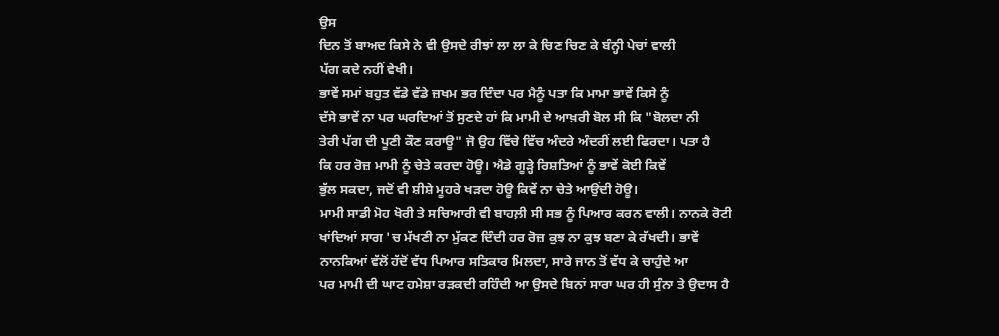ਉਸ
ਦਿਨ ਤੋਂ ਬਾਅਦ ਕਿਸੇ ਨੇ ਵੀ ਉਸਦੇ ਰੀਝਾਂ ਲਾ ਲਾ ਕੇ ਚਿਣ ਚਿਣ ਕੇ ਬੰਨ੍ਹੀ ਪੇਚਾਂ ਵਾਲੀ
ਪੱਗ ਕਦੇ ਨਹੀਂ ਵੇਖੀ।
ਭਾਵੇਂ ਸਮਾਂ ਬਹੁਤ ਵੱਡੇ ਵੱਡੇ ਜ਼ਖਮ ਭਰ ਦਿੰਦਾ ਪਰ ਮੈਨੂੰ ਪਤਾ ਕਿ ਮਾਮਾ ਭਾਵੇਂ ਕਿਸੇ ਨੂੰ
ਦੱਸੇ ਭਾਵੇਂ ਨਾ ਪਰ ਘਰਦਿਆਂ ਤੋਂ ਸੁਣਦੇ ਹਾਂ ਕਿ ਮਾਮੀ ਦੇ ਆਖ਼ਰੀ ਬੋਲ ਸੀ ਕਿ "ਬੋਲਦਾ ਨੀ
ਤੇਰੀ ਪੱਗ ਦੀ ਪੂਣੀ ਕੌਣ ਕਰਾਊ" ਜੋ ਉਹ ਵਿੱਚੇ ਵਿੱਚ ਅੰਦਰੇ ਅੰਦਰੀਂ ਲਈ ਫਿਰਦਾ। ਪਤਾ ਹੈ
ਕਿ ਹਰ ਰੋਜ਼ ਮਾਮੀ ਨੂੰ ਚੇਤੇ ਕਰਦਾ ਹੋਊ। ਐਡੇ ਗੂੜ੍ਹੇ ਰਿਸ਼ਤਿਆਂ ਨੂੰ ਭਾਵੇਂ ਕੋਈ ਕਿਵੇਂ
ਭੁੱਲ ਸਕਦਾ, ਜਦੋਂ ਵੀ ਸ਼ੀਸ਼ੇ ਮੂਹਰੇ ਖੜਦਾ ਹੋਊ ਕਿਵੇਂ ਨਾ ਚੇਤੇ ਆਉਂਦੀ ਹੋਊ।
ਮਾਮੀ ਸਾਡੀ ਮੋਹ ਖੋਰੀ ਤੇ ਸਚਿਆਰੀ ਵੀ ਬਾਹਲ਼ੀ ਸੀ ਸਭ ਨੂੰ ਪਿਆਰ ਕਰਨ ਵਾਲੀ। ਨਾਨਕੇ ਰੋਟੀ
ਖਾਂਦਿਆਂ ਸਾਗ 'ਚ ਮੱਖਣੀ ਨਾ ਮੁੱਕਣ ਦਿੰਦੀ ਹਰ ਰੋਜ਼ ਕੁਝ ਨਾ ਕੁਝ ਬਣਾ ਕੇ ਰੱਖਦੀ। ਭਾਵੇਂ
ਨਾਨਕਿਆਂ ਵੱਲੋਂ ਹੱਦੋਂ ਵੱਧ ਪਿਆਰ ਸਤਿਕਾਰ ਮਿਲਦਾ, ਸਾਰੇ ਜਾਨ ਤੋਂ ਵੱਧ ਕੇ ਚਾਹੁੰਦੇ ਆ
ਪਰ ਮਾਮੀ ਦੀ ਘਾਟ ਹਮੇਸ਼ਾ ਰੜਕਦੀ ਰਹਿੰਦੀ ਆ ਉਸਦੇ ਬਿਨਾਂ ਸਾਰਾ ਘਰ ਹੀ ਸੁੰਨਾ ਤੇ ਉਦਾਸ ਹੈ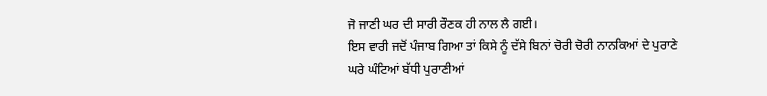ਜੋ ਜਾਣੀ ਘਰ ਦੀ ਸਾਰੀ ਰੌਣਕ ਹੀ ਨਾਲ ਲੈ ਗਈ।
ਇਸ ਵਾਰੀ ਜਦੋਂ ਪੰਜਾਬ ਗਿਆ ਤਾਂ ਕਿਸੇ ਨੂੰ ਦੱਸੇ ਬਿਨਾਂ ਚੋਰੀ ਚੋਰੀ ਨਾਨਕਿਆਂ ਦੇ ਪੁਰਾਣੇ
ਘਰੇ ਘੰਟਿਆਂ ਬੱਧੀ ਪੁਰਾਣੀਆਂ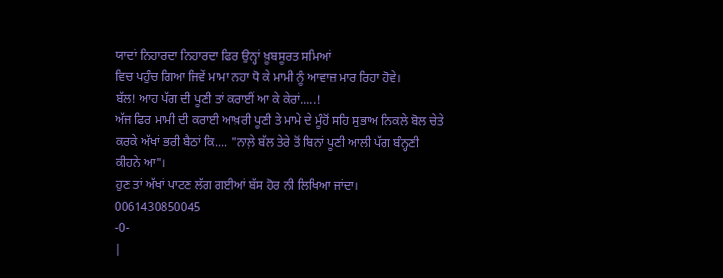ਯਾਦਾਂ ਨਿਹਾਰਦਾ ਨਿਹਾਰਦਾ ਫਿਰ ਉਨ੍ਹਾਂ ਖ਼ੂਬਸੂਰਤ ਸਮਿਆਂ
ਵਿਚ ਪਹੁੰਚ ਗਿਆ ਜਿਵੇਂ ਮਾਮਾ ਨਹਾ ਧੋ ਕੇ ਮਾਮੀ ਨੂੰ ਆਵਾਜ਼ ਮਾਰ ਰਿਹਾ ਹੋਵੇ।
ਬੱਲ! ਆਹ ਪੱਗ ਦੀ ਪੂਣੀ ਤਾਂ ਕਰਾਈਂ ਆ ਕੇ ਕੇਰਾਂ.....!
ਅੱਜ ਫਿਰ ਮਾਮੀ ਦੀ ਕਰਾਈ ਆਖ਼ਰੀ ਪੂਣੀ ਤੇ ਮਾਮੇ ਦੇ ਮੂੰਹੋਂ ਸਹਿ ਸੁਭਾਅ ਨਿਕਲੇ ਬੋਲ ਚੇਤੇ
ਕਰਕੇ ਅੱਖਾਂ ਭਰੀ ਬੈਠਾਂ ਕਿ.... "ਨਾਲ਼ੇ ਬੱਲ ਤੇਰੇ ਤੋਂ ਬਿਨਾਂ ਪੂਣੀ ਆਲੀ ਪੱਗ ਬੰਨ੍ਹਣੀ
ਕੀਹਨੇ ਆ"।
ਹੁਣ ਤਾਂ ਅੱਖਾਂ ਪਾਟਣ ਲੱਗ ਗਈਆਂ ਬੱਸ ਹੋਰ ਨੀ ਲਿਖਿਆ ਜਾਂਦਾ।
0061430850045
-0-
|